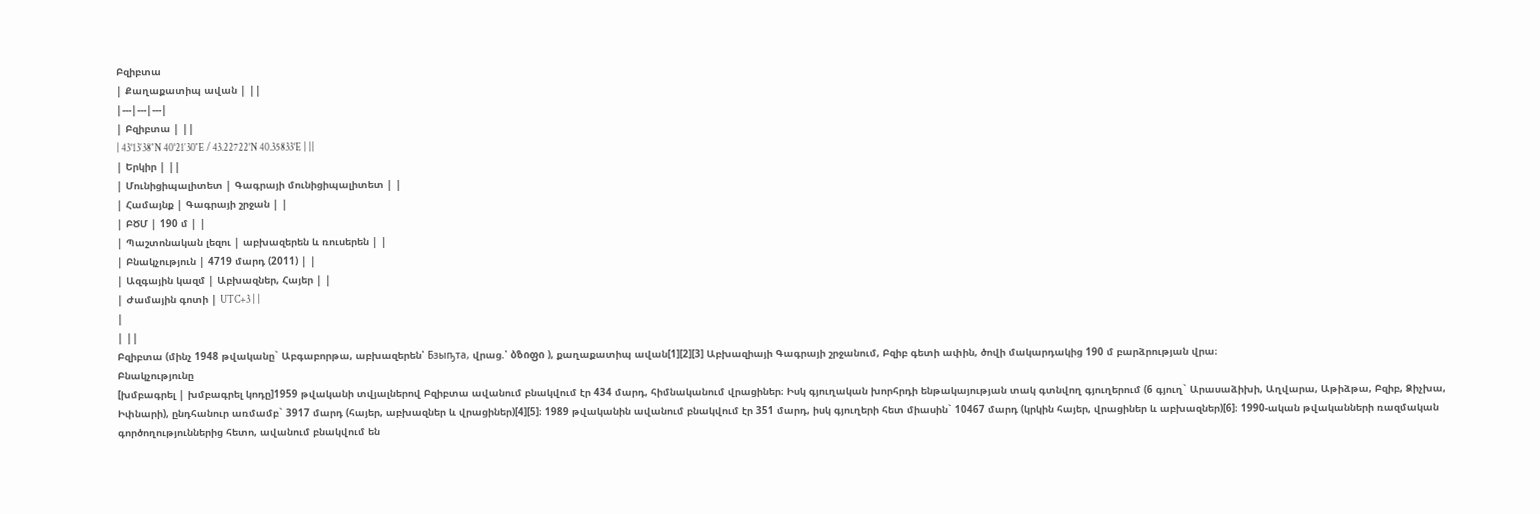Բզիբտա
| Քաղաքատիպ ավան | ||
|---|---|---|
| Բզիբտա | ||
| 43°13′38″N 40°21′30″E / 43.22722°N 40.35833°E | ||
| Երկիր | ||
| Մունիցիպալիտետ | Գագրայի մունիցիպալիտետ | |
| Համայնք | Գագրայի շրջան | |
| ԲԾՄ | 190 մ | |
| Պաշտոնական լեզու | աբխազերեն և ռուսերեն | |
| Բնակչություն | 4719 մարդ (2011) | |
| Ազգային կազմ | Աբխազներ, Հայեր | |
| Ժամային գոտի | UTC+3 | |
|
| ||
Բզիբտա (մինչ 1948 թվականը` Աբգաբորթա, աբխազերեն՝ Бзыҧта, վրաց.՝ ბზიფი ), քաղաքատիպ ավան[1][2][3] Աբխազիայի Գագրայի շրջանում, Բզիբ գետի ափին, ծովի մակարդակից 190 մ բարձրության վրա։
Բնակչությունը
[խմբագրել | խմբագրել կոդը]1959 թվականի տվյալներով Բզիբտա ավանում բնակվում էր 434 մարդ, հիմնականում վրացիներ։ Իսկ գյուղական խորհրդի ենթակայության տակ գտնվող գյուղերում (6 գյուղ` Արասաձիխի, Աղվարա, Աթիձթա, Բզիբ, Ձիչխա, Իփնարի), ընդհանուր առմամբ` 3917 մարդ (հայեր, աբխազներ և վրացիներ)[4][5]։ 1989 թվականին ավանում բնակվում էր 351 մարդ, իսկ գյուղերի հետ միասին` 10467 մարդ (կրկին հայեր, վրացիներ և աբխազներ)[6]։ 1990-ական թվականների ռազմական գործողություններից հետո, ավանում բնակվում են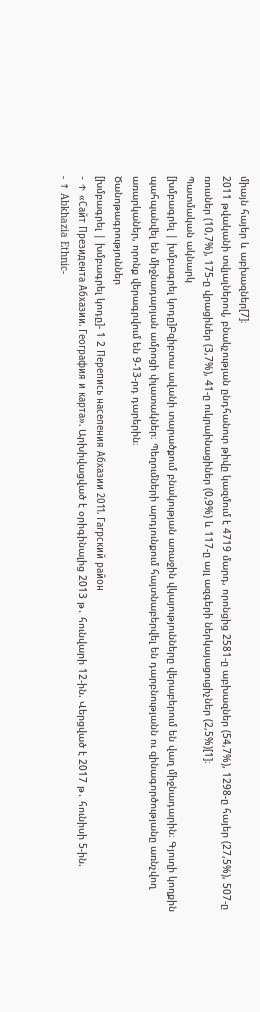միայն հայեր և աբխազներ[7]։
2011 թվականի տվյալներով, բնակչության ընդհանուր թիվը կազմում է 4719 մարդ, որոնցից 2581-ը աբխազներ (54,7%), 1298-ը հայեր (27,5%), 507-ը ռուսներ (10,7%), 175-ը վրացիներ (3,7%), 41-ը ուկրաինացիներ (0,9%) և 117-ը այլ ազգերի ներկայացուցիչներ (2,5%)[1]։
Պատմական ակնարկ
[խմբագրել | խմբագրել կոդը]Բզիբտա ավանի տարածքում բնակության առաջին վկայությունները վերաբերում են վաղ միջնադարին։ Գյուղի կողքին պահպանվել են միջնադարյան ամրոցի փլատակներ։ Պեղումների արդյունքում հայտնաբերվել են դարբնությանն ու զինագործությանը առնչվող առարկաներ, որոնք վերագրվում են 9-13-րդ դարերին։
Ծանոթագրություններ
[խմբագրել | խմբագրել կոդը]- 1 2 Перепись населения Абхазии 2011. Гагрский район
- ↑ «Сайт Президента Абхазии. География и карта». Արխիվացված է օրիգինալից 2013 թ․ հունվարի 12-ին. Վերցված է 2017 թ․ հունիսի 5-ին.
- ↑ Abkhazia Ethnic-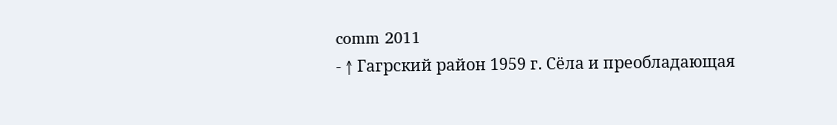comm 2011
- ↑ Гагрский район 1959 г. Сёла и преобладающая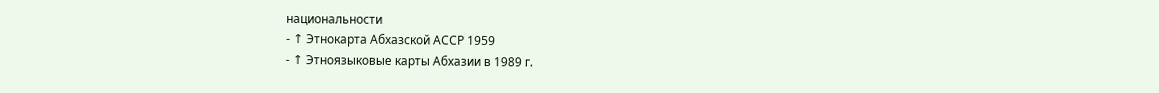национальности
- ↑ Этнокарта Абхазской АССР 1959
- ↑ Этноязыковые карты Абхазии в 1989 г.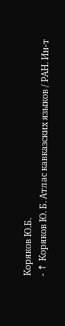Коряков Ю.Б.
- ↑ Коряков Ю. Б. Атлас кавказских языков / РАН. Ин-т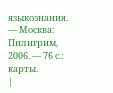языкознания. — Москва: Пилигрим, 2006. — 76 с.: карты.
|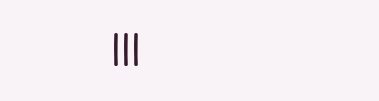|||